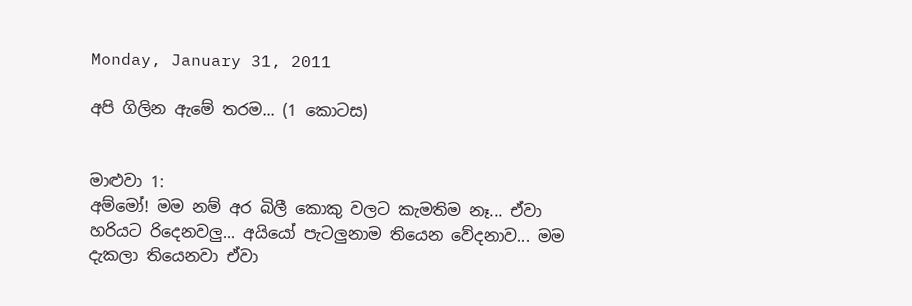Monday, January 31, 2011

අපි ගිලින ඇමේ තරම... (1 කොටස)


මාළුවා 1:
අම්මෝ! මම නම් අර බිලී කොකු වලට කැමතිම නෑ... ඒවා හරියට රිදෙනවලු... අයියෝ පැටලුනාම තියෙන වේදනාව... මම දැකලා තියෙනවා ඒවා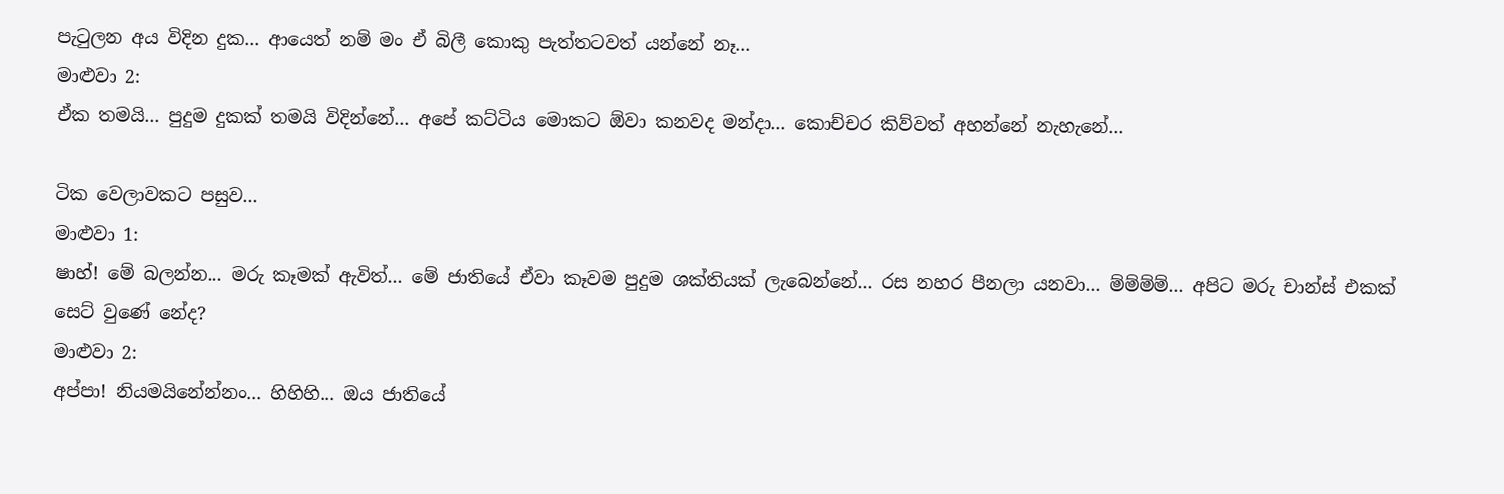පැටුලන අය විදින දුක... ආයෙත් නම් මං ඒ බිලී කොකු පැත්තටවත් යන්නේ නෑ...
මාළුවා 2:
ඒක තමයි... පුදුම දුකක් තමයි විදින්නේ... අපේ කට්ටිය මොකට ඕවා කනවද මන්දා... කොච්චර කිව්වත් අහන්නේ නැහැනේ...

ටික වෙලාවකට පසුව...
මාළුවා 1:
ෂාහ්! මේ බලන්න... මරු කෑමක් ඇවිත්... මේ ජාතියේ ඒවා කෑවම පුදුම ශක්තියක් ලැබෙන්නේ... රස නහර පීනලා යනවා... ම්ම්ම්ම්... අපිට මරු චාන්ස් එකක් සෙට් වුණේ නේද?
මාළුවා 2:
අප්පා! නියමයිනේන්නං... හිහිහි... ඔය ජාතියේ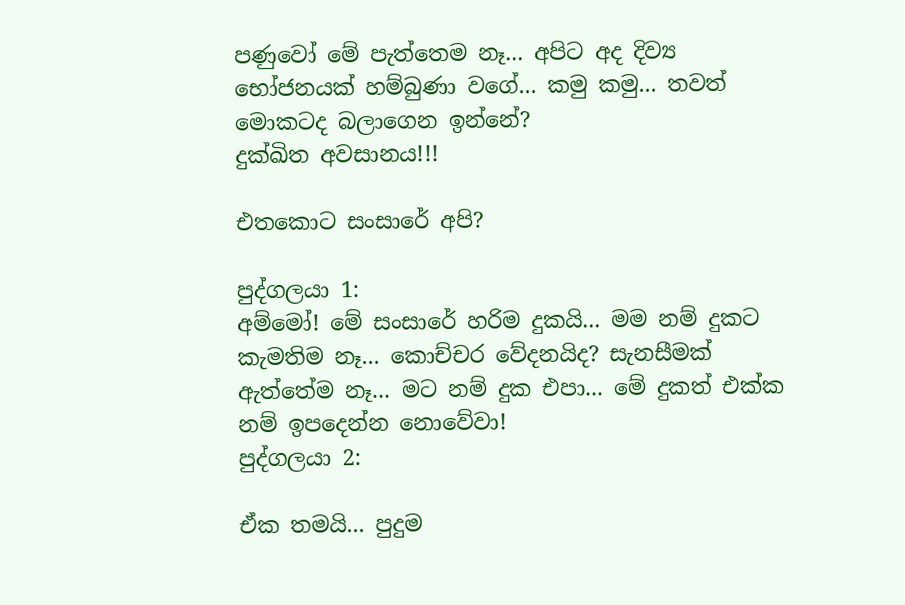පණුවෝ මේ පැත්තෙම නෑ... අපිට අද දිව්‍ය භෝජනයක් හම්බුණා වගේ... කමු කමු... තවත් මොකටද බලාගෙන ඉන්නේ?
දුක්ඛිත අවසානය!!!

එතකොට සංසාරේ අපි?

පුද්ගලයා 1:
අම්මෝ! මේ සංසාරේ හරිම දුකයි... මම නම් දුකට කැමතිම නෑ... කොච්චර වේදනයිද? සැනසීමක් ඇත්තේම නෑ... මට නම් දුක එපා... මේ දුකත් එක්ක නම් ඉපදෙන්න නොවේවා!
පුද්ගලයා 2:

ඒක තමයි... පුදුම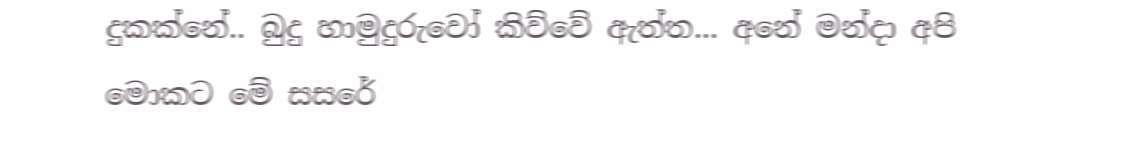දුකක්නේ.. බුදු හාමුදුරුවෝ කිව්වේ ඇත්ත... අනේ මන්දා අපි මොකට මේ සසරේ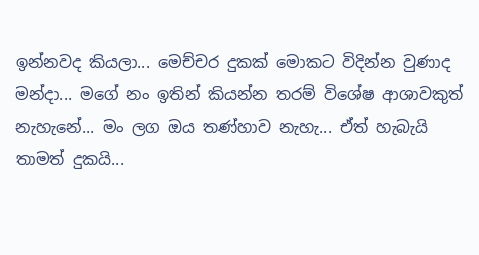ඉන්නවද කියලා... මෙච්චර දුකක් මොකට විදින්න වුණාද මන්දා... මගේ නං ඉතින් කියන්න තරම් විශේෂ ආශාවකුත් නැහැනේ... මං ලග ඔය තණ්හාව නැහැ... ඒත් හැබැයි තාමත් දුකයි...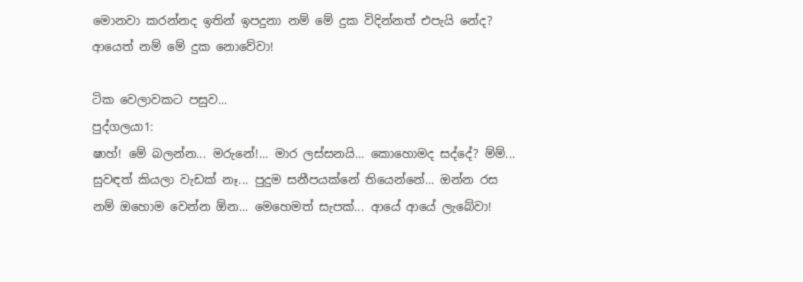මොනවා කරන්නද ඉතින් ඉපදුනා නම් මේ දුක විදින්නත් එපැයි නේද? ආයෙත් නම් මේ දුක නොවේවා!

ටික වෙලාවකට පසුව...
පුද්ගලයා1:
ෂාහ්! මේ බලන්න... මරුනේ!... මාර ලස්සනයි... කොහොමද සද්දේ? ම්ම්... සුවඳත් කියලා වැඩක් නෑ... පුදුම සනීපයක්නේ තියෙන්නේ... ඔන්න රස නම් ඔහොම වෙන්න ඕන... මෙහෙමත් සැපක්... ආයේ ආයේ ලැබේවා!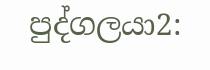පුද්ගලයා2: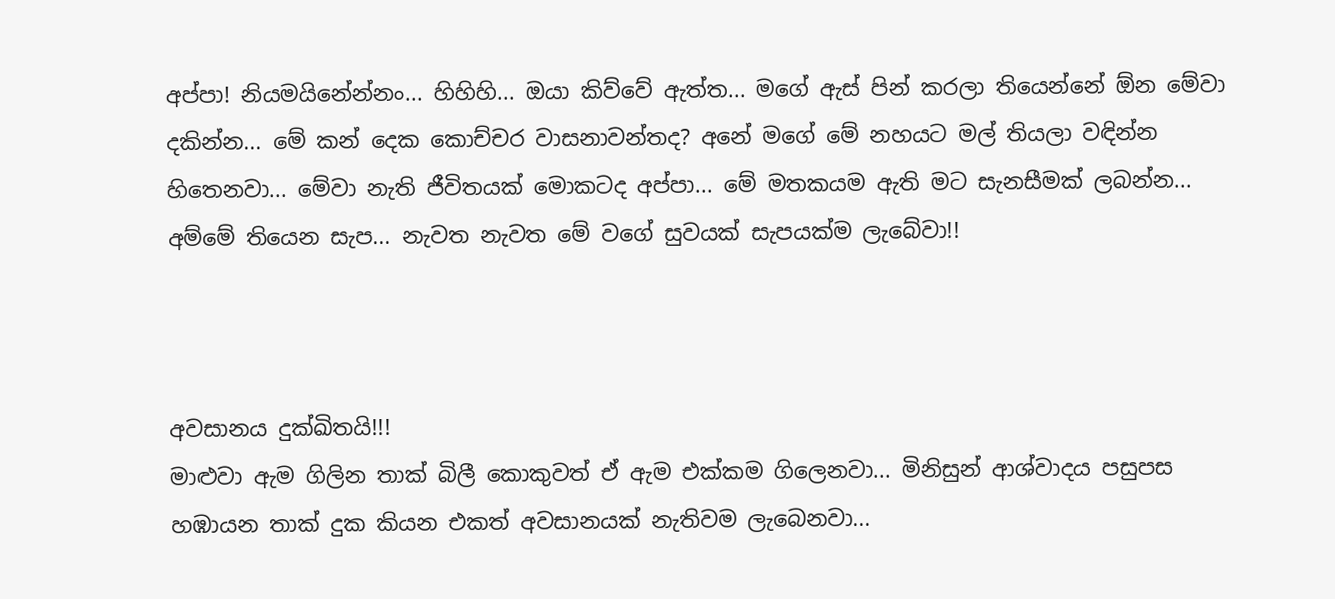අප්පා! නියමයිනේන්නං... හිහිහි... ඔයා කිව්වේ ඇත්ත... මගේ ඇස් පින් කරලා තියෙන්නේ ඕන මේවා දකින්න... මේ කන් දෙක කොච්චර වාසනාවන්තද? අනේ මගේ මේ නහයට මල් තියලා වඳින්න හිතෙනවා... මේවා නැති ජීවිතයක් මොකටද අප්පා... මේ මතකයම ඇති මට සැනසීමක් ලබන්න... අම්මේ තියෙන සැප... නැවත නැවත මේ වගේ සුවයක් සැපයක්ම ලැබේවා!!



අවසානය දුක්ඛිතයි!!!
මාළුවා ඇම ගිලින තාක් බිලී කොකුවත් ඒ ඇම එක්කම ගිලෙනවා... මිනිසුන් ආශ්වාදය පසුපස හඹායන තාක් දුක කියන එකත් අවසානයක් නැතිවම ලැබෙනවා...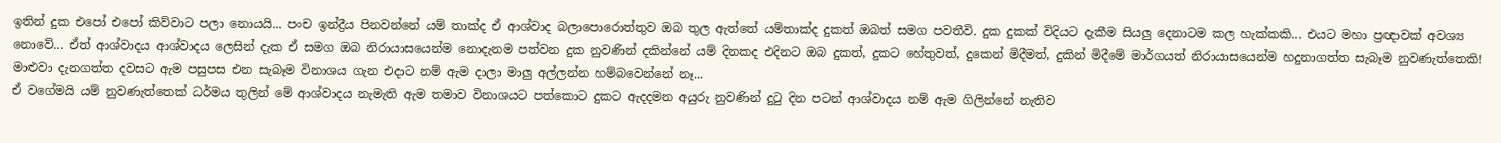ඉතින් දුක එපෝ එපෝ කිව්වාට පලා නොයයි... පංච ඉන්ද්‍රීය පිනවන්නේ යම් තාක්ද ඒ ආශ්වාද බලාපොරොත්තුව ඔබ තුල ඇත්තේ යම්තාක්ද දුකත් ඔබත් සමග පවතීවි. දුක දුකක් විදියට දැකීම සියලු දෙනාටම කල හැක්කකි... එයට මහා ප්‍රඥාවක් අවශ්‍ය නොවේ... ඒත් ආශ්වාදය ආශ්වාදය ලෙසින් දැක ඒ සමග ඔබ නිරායාසයෙන්ම නොදැනම පත්වන දුක නුවණින් දකින්නේ යම් දිනකද එදිනට ඔබ දුකත්, දුකට හේතුවත්, දුකෙන් මිදීමත්, දුකින් මිදීමේ මාර්ගයත් නිරායාසයෙන්ම හදුනාගත්ත සැබෑම නුවණැත්තෙකි!
මාළුවා දැනගත්ත දවසට ඇම පසුපස එන සැබෑම විනාශය ගැන එදාට නම් ඇම දාලා මාලු අල්ලන්න හම්බවෙන්නේ නෑ...
ඒ වගේමයි යම් නුවණැත්තෙක් ධර්මය තුලින් මේ ආශ්වාදය නැමැති ඇම තමාව විනාශයට පත්කොට දුකට ඇදදමන අයුරු නුවණින් දුටු දින පටන් ආශ්වාදය නම් ඇම ගිලින්නේ නැතිව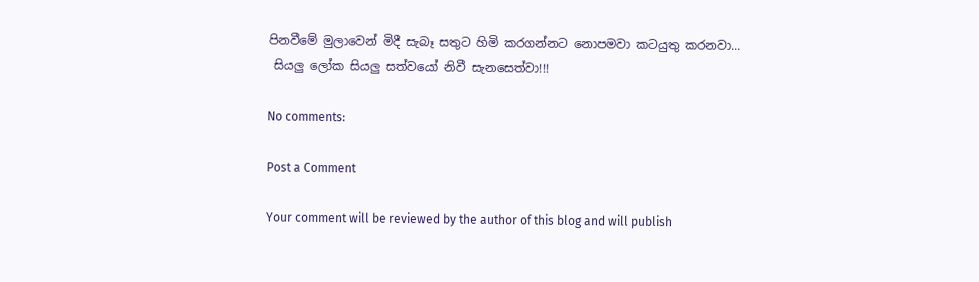පිනවීමේ මුලාවෙන් මිදී සැබෑ සතුට හිමි කරගන්නට නොපමවා කටයුතු කරනවා...
 සියලු ලෝක සියලු සත්වයෝ නිවී සැනසෙත්වා!!!

No comments:

Post a Comment

Your comment will be reviewed by the author of this blog and will publish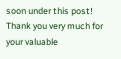soon under this post! Thank you very much for your valuable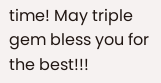time! May triple gem bless you for the best!!!